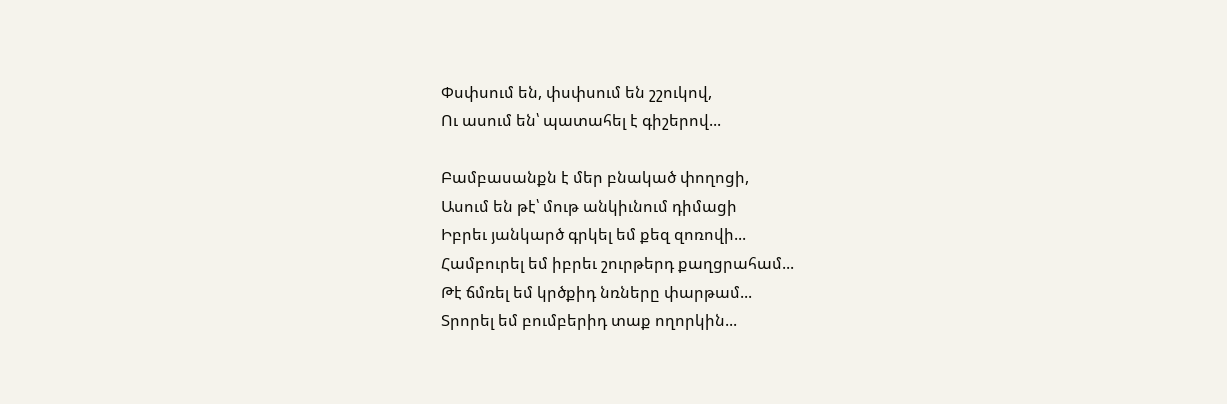Փսփսում են, փսփսում են շշուկով,
Ու ասում են՝ պատահել է գիշերով...

Բամբասանքն է մեր բնակած փողոցի,
Ասում են թէ՝ մութ անկիւնում դիմացի
Իբրեւ յանկարծ գրկել եմ քեզ զոռովի...
Համբուրել եմ իբրեւ շուրթերդ քաղցրահամ...
Թէ ճմռել եմ կրծքիդ նռները փարթամ...
Տրորել եմ բումբերիդ տաք ողորկին...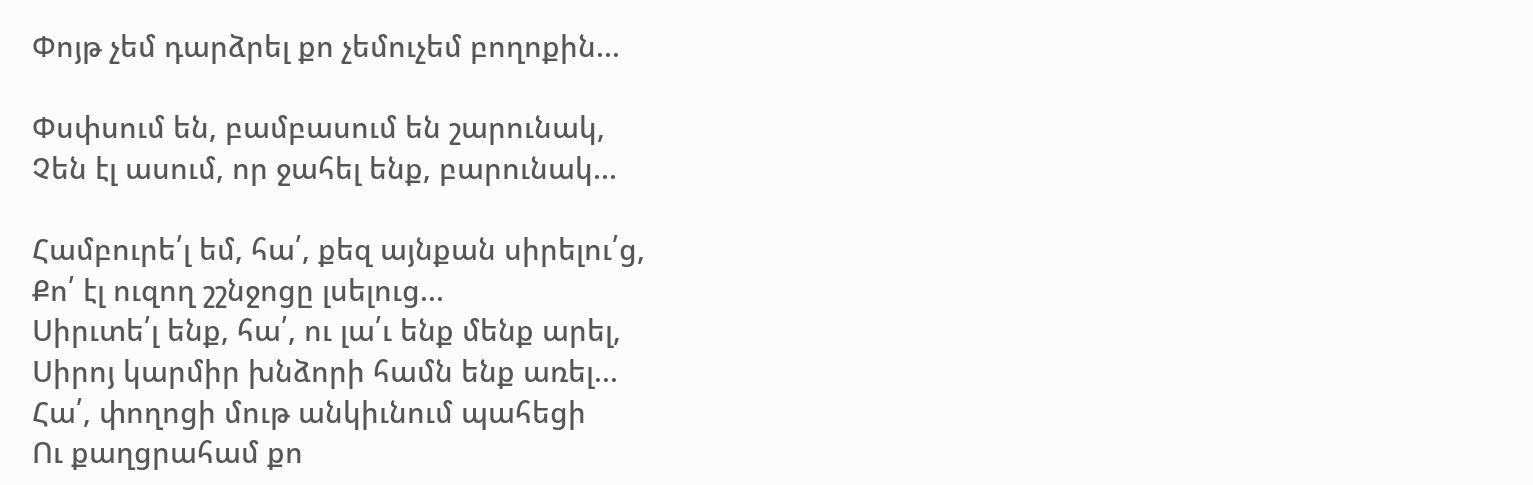Փոյթ չեմ դարձրել քո չեմուչեմ բողոքին...

Փսփսում են, բամբասում են շարունակ,
Չեն էլ ասում, որ ջահել ենք, բարունակ...

Համբուրե՛լ եմ, հա՛, քեզ այնքան սիրելու՛ց,
Քո՛ էլ ուզող շշնջոցը լսելուց...
Սիրւտե՛լ ենք, հա՛, ու լա՛ւ ենք մենք արել,
Սիրոյ կարմիր խնձորի համն ենք առել...
Հա՛, փողոցի մութ անկիւնում պահեցի
Ու քաղցրահամ քո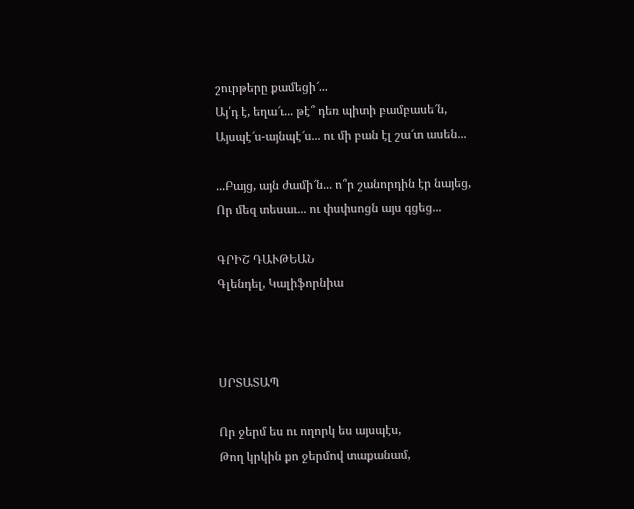շուրթերը քամեցի՜...
Այ՛դ է, եղա՜ւ... թէ՞ դեռ պիտի բամբասե՜ն,
Այսպէ՜ս-այնպէ՜ս... ու մի բան էլ շա՜տ ասեն...

...Բայց, այն ժամի՜ն... ո՞ր շանորդին էր նայեց,
Որ մեզ տեսաւ... ու փսփսոցն այս գցեց...

ԳՐԻՇ ԴԱՒԹԵԱՆ
Գլենդել, Կալիֆորնիա



ՍՐՏԱՏԱՊ

Որ ջերմ ես ու ողորկ ես այսպէս,
Թող կրկին քո ջերմով տաքանամ,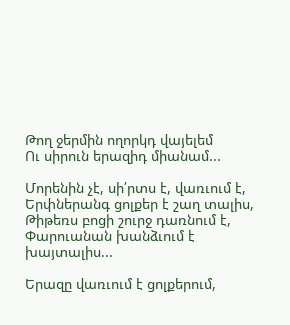Թող ջերմին ողորկդ վայելեմ
Ու սիրուն երազիդ միանամ...

Մորենին չէ, սի՛րտս է, վառւում է,
Երփներանգ ցոլքեր է շաղ տալիս,
Թիթեռս բոցի շուրջ դառնում է,
Փարուանան խանձւում է խայտալիս...

Երազը վառւում է ցոլքերում,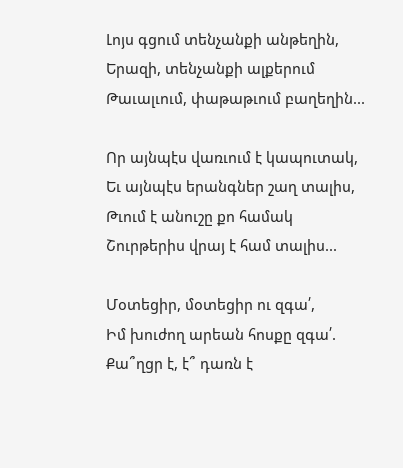Լոյս գցում տենչանքի անթեղին,
Երազի, տենչանքի ալքերում
Թաւալւում, փաթաթւում բաղեղին...

Որ այնպէս վառւում է կապուտակ,
Եւ այնպէս երանգներ շաղ տալիս,
Թւում է անուշը քո համակ
Շուրթերիս վրայ է համ տալիս...

Մօտեցիր, մօտեցիր ու զգա՛,
Իմ խուժող արեան հոսքը զգա՛.
Քա՞ղցր է, է՞ դառն է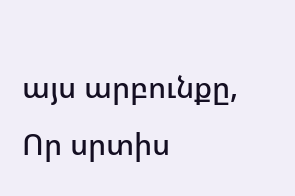այս արբունքը,
Որ սրտիս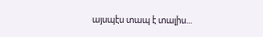այսպէս տապ է տալիս...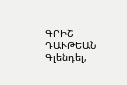ԳՐԻՇ ԴԱՒԹԵԱՆ
Գլենդել,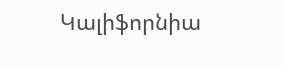Կալիֆորնիա